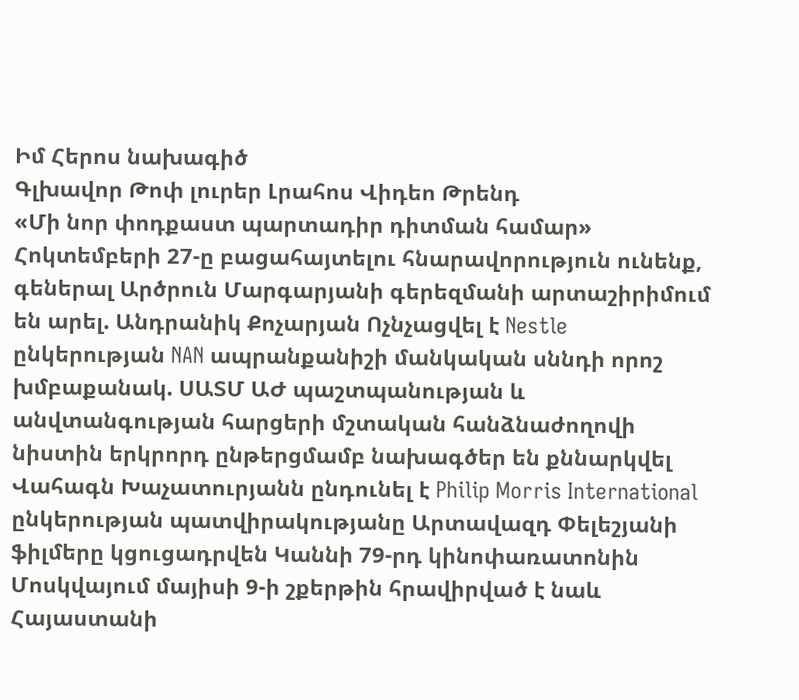Իմ Հերոս նախագիծ
Գլխավոր Թոփ լուրեր Լրահոս Վիդեո Թրենդ
«Մի նոր փոդքաստ պարտադիր դիտման համար» Հոկտեմբերի 27-ը բացահայտելու հնարավորություն ունենք, գեներալ Արծրուն Մարգարյանի գերեզմանի արտաշիրիմում են արել. Անդրանիկ Քոչարյան Ոչնչացվել է Nestle ընկերության NAN ապրանքանիշի մանկական սննդի որոշ խմբաքանակ. ՍԱՏՄ ԱԺ պաշտպանության և անվտանգության հարցերի մշտական հանձնաժողովի նիստին երկրորդ ընթերցմամբ նախագծեր են քննարկվել Վահագն Խաչատուրյանն ընդունել է Philip Morris International ընկերության պատվիրակությանը Արտավազդ Փելեշյանի ֆիլմերը կցուցադրվեն Կաննի 79-րդ կինոփառատոնին Մոսկվայում մայիսի 9-ի շքերթին հրավիրված է նաև Հայաստանի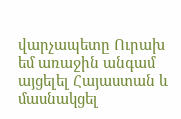վարչապետը Ուրախ եմ առաջին անգամ այցելել Հայաստան և մասնակցել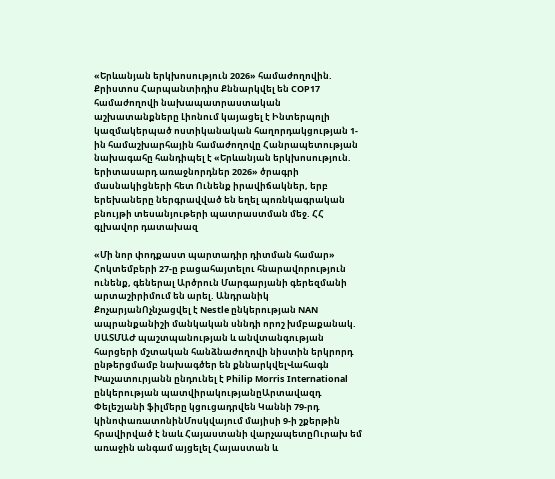«Երևանյան երկխոսություն 2026» համաժողովին. Քրիստոս Հարպանտիդիս Քննարկվել են COP17 համաժողովի նախապատրաստական աշխատանքները Լիոնում կայացել է Ինտերպոլի  կազմակերպած ոստիկանական հաղորդակցության 1-ին համաշխարհային համաժողովը Հանրապետության նախագահը հանդիպել է «Երևանյան երկխոսություն. երիտասարդ առաջնորդներ 2026» ծրագրի մասնակիցների հետ Ունենք իրավիճակներ, երբ երեխաները ներգրավված են եղել պոռնկագրական բնույթի տեսանյութերի պատրաստման մեջ. ՀՀ գլխավոր դատախազ

«Մի նոր փոդքաստ պարտադիր դիտման համար» Հոկտեմբերի 27-ը բացահայտելու հնարավորություն ունենք, գեներալ Արծրուն Մարգարյանի գերեզմանի արտաշիրիմում են արել. Անդրանիկ ՔոչարյանՈչնչացվել է Nestle ընկերության NAN ապրանքանիշի մանկական սննդի որոշ խմբաքանակ. ՍԱՏՄԱԺ պաշտպանության և անվտանգության հարցերի մշտական հանձնաժողովի նիստին երկրորդ ընթերցմամբ նախագծեր են քննարկվելՎահագն Խաչատուրյանն ընդունել է Philip Morris International ընկերության պատվիրակությանըԱրտավազդ Փելեշյանի ֆիլմերը կցուցադրվեն Կաննի 79-րդ կինոփառատոնինՄոսկվայում մայիսի 9-ի շքերթին հրավիրված է նաև Հայաստանի վարչապետըՈւրախ եմ առաջին անգամ այցելել Հայաստան և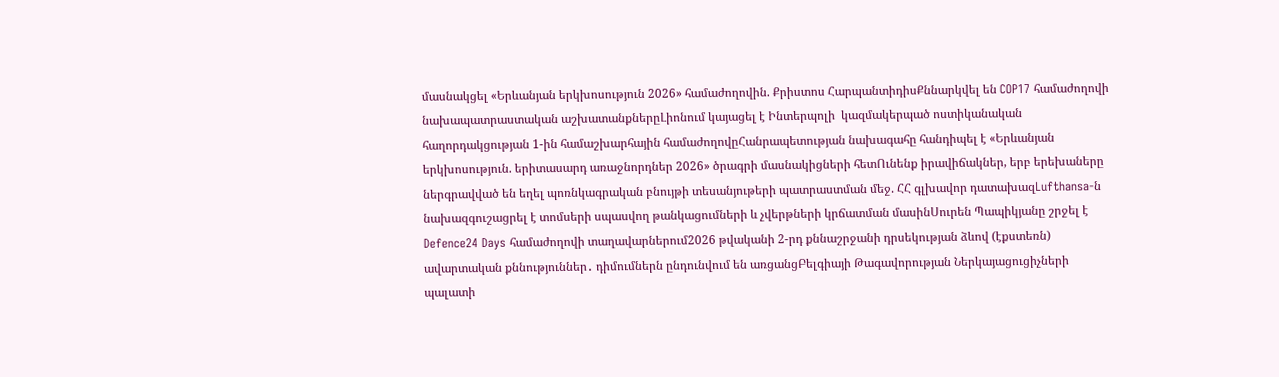մասնակցել «Երևանյան երկխոսություն 2026» համաժողովին. Քրիստոս ՀարպանտիդիսՔննարկվել են COP17 համաժողովի նախապատրաստական աշխատանքներըԼիոնում կայացել է Ինտերպոլի  կազմակերպած ոստիկանական հաղորդակցության 1-ին համաշխարհային համաժողովըՀանրապետության նախագահը հանդիպել է «Երևանյան երկխոսություն. երիտասարդ առաջնորդներ 2026» ծրագրի մասնակիցների հետՈւնենք իրավիճակներ, երբ երեխաները ներգրավված են եղել պոռնկագրական բնույթի տեսանյութերի պատրաստման մեջ. ՀՀ գլխավոր դատախազLufthansa-ն նախազգուշացրել է տոմսերի սպասվող թանկացումների և չվերթների կրճատման մասինՍուրեն Պապիկյանը շրջել է Defence24 Days համաժողովի տաղավարներում2026 թվականի 2-րդ քննաշրջանի դրսեկության ձևով (էքստեռն) ավարտական քննություններ․ դիմումներն ընդունվում են առցանցԲելգիայի Թագավորության Ներկայացուցիչների պալատի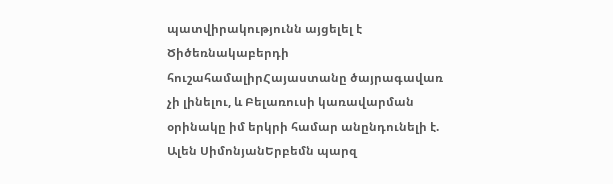պատվիրակությունն այցելել է Ծիծեռնակաբերդի հուշահամալիրՀայաստանը ծայրագավառ չի լինելու, և Բելառուսի կառավարման օրինակը իմ երկրի համար անընդունելի է. Ալեն ՍիմոնյանԵրբեմն պարզ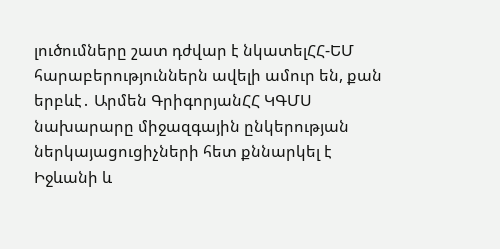լուծումները շատ դժվար է նկատելՀՀ-ԵՄ հարաբերություններն ավելի ամուր են, քան երբևէ․ Արմեն ԳրիգորյանՀՀ ԿԳՄՍ նախարարը միջազգային ընկերության ներկայացուցիչների հետ քննարկել է Իջևանի և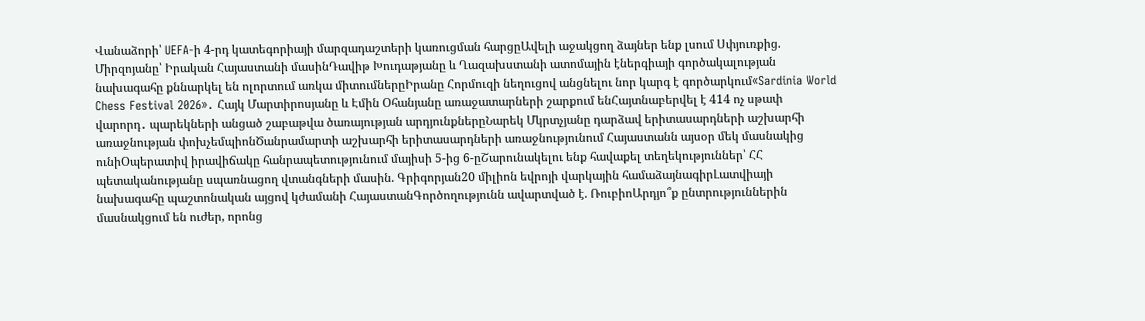Վանաձորի՝ UEFA-ի 4-րդ կատեգորիայի մարզադաշտերի կառուցման հարցըԱվելի աջակցող ձայներ ենք լսում Սփյուռքից. Միրզոյանը՝ Իրական Հայաստանի մասինԴավիթ Խուդաթյանը և Ղազախստանի ատոմային էներգիայի գործակալության նախագահը քննարկել են ոլորտում առկա միտումներըԻրանը Հորմուզի նեղուցով անցնելու նոր կարգ է գործարկում«Sardinia World Chess Festival 2026»․ Հայկ Մարտիրոսյանը և Էմին Օհանյանը առաջատարների շարքում ենՀայտնաբերվել է 414 ոչ սթափ վարորդ․ պարեկների անցած շաբաթվա ծառայության արդյունքներըՆարեկ Մկրտչյանը դարձավ երիտասարդների աշխարհի առաջնության փոխչեմպիոնԾանրամարտի աշխարհի երիտասարդների առաջնությունում Հայաստանն այսօր մեկ մասնակից ունիՕպերատիվ իրավիճակը հանրապետությունում մայիսի 5-ից 6-ըՇարունակելու ենք հավաքել տեղեկություններ՝ ՀՀ պետականությանը սպառնացող վտանգների մասին. Գրիգորյան20 միլիոն եվրոյի վարկային համաձայնագիրԼատվիայի նախագահը պաշտոնական այցով կժամանի ՀայաստանԳործողությունն ավարտված է. ՌուբիոԱրդյո՞ք ընտրություններին մասնակցում են ուժեր, որոնց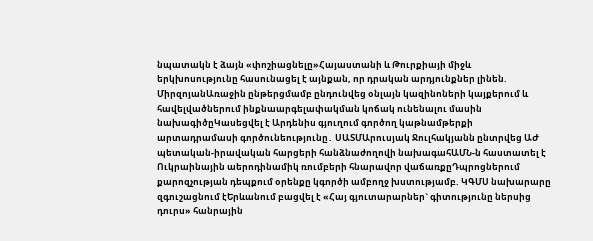նպատակն է ձայն «փոշիացնելը»Հայաստանի և Թուրքիայի միջև երկխոսությունը հասունացել է այնքան, որ դրական արդյունքներ լինեն. ՄիրզոյանԱռաջին ընթերցմամբ ընդունվեց օնլայն կազինոների կայքերում և հավելվածներում ինքնաարգելափակման կոճակ ունենալու մասին նախագիծըԿասեցվել է Արդենիս գյուղում գործող կաթնամթերքի արտադրամասի գործունեությունը․ ՍԱՏՄԱրուսյակ Ջուլհակյանն ընտրվեց ԱԺ պետական-իրավական հարցերի հանձնաժողովի նախագահԱՄՆ-ն հաստատել է Ուկրաինային աերոդինամիկ ռումբերի հնարավոր վաճառքըԴպրոցներում քարոզչության դեպքում օրենքը կգործի ամբողջ խստությամբ. ԿԳՄՍ նախարարը զգուշացնում էԵրևանում բացվել է «Հայ գյուտարարներ` գիտությունը ներսից դուրս» հանրային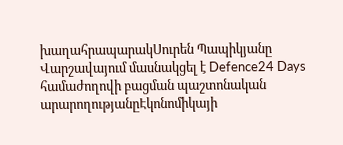խաղահրապարակՍուրեն Պապիկյանը Վարշավայում մասնակցել է Defence24 Days համաժողովի բացման պաշտոնական արարողությանըԷկոնոմիկայի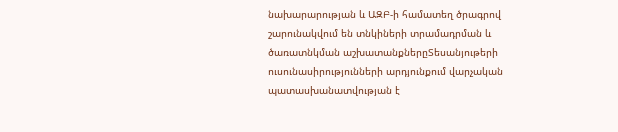նախարարության և ԱԶԲ-ի համատեղ ծրագրով շարունակվում են տնկիների տրամադրման և ծառատնկման աշխատանքներըՏեսանյութերի ուսունասիրությունների արդյունքում վարչական պատասխանատվության է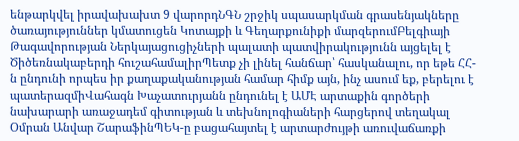ենթարկվել իրավախախտ 9 վարորդՆԳՆ շրջիկ սպասարկման գրասենյակները ծառայություններ կմատուցեն Կոտայքի և Գեղարքունիքի մարզերումԲելգիայի Թագավորության Ներկայացուցիչների պալատի պատվիրակությունն այցելել է Ծիծեռնակաբերդի հուշահամալիրՊետք չի լինել հանճար՝ հասկանալու, որ եթե ՀՀ-ն ընդունի որպես իր քաղաքականության համար հիմք այն, ինչ ասում եք, բերելու է պատերազմիՎահագն Խաչատուրյանն ընդունել է ԱՄԷ արտաքին գործերի նախարարի առաջադեմ գիտության և տեխնոլոգիաների հարցերով տեղակալ Օմրան Անվար ՇարաֆինՊԵԿ-ը բացահայտել է արտարժույթի առուվաճառքի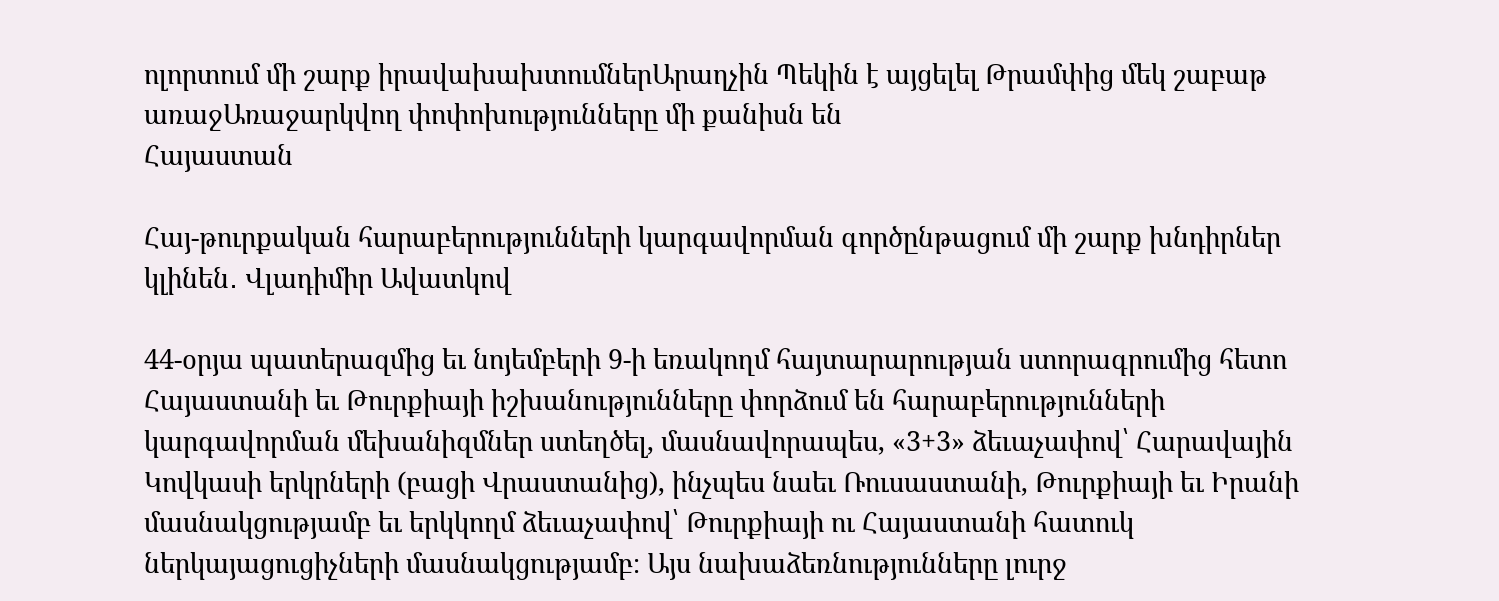ոլորտում մի շարք իրավախախտումներԱրաղչին Պեկին է այցելել Թրամփից մեկ շաբաթ առաջԱռաջարկվող փոփոխությունները մի քանիսն են
Հայաստան

Հայ-թուրքական հարաբերությունների կարգավորման գործընթացում մի շարք խնդիրներ կլինեն․ Վլադիմիր Ավատկով

44-օրյա պատերազմից եւ նոյեմբերի 9-ի եռակողմ հայտարարության ստորագրումից հետո Հայաստանի եւ Թուրքիայի իշխանությունները փորձում են հարաբերությունների կարգավորման մեխանիզմներ ստեղծել, մասնավորապես, «3+3» ձեւաչափով՝ Հարավային Կովկասի երկրների (բացի Վրաստանից), ինչպես նաեւ Ռուսաստանի, Թուրքիայի եւ Իրանի մասնակցությամբ եւ երկկողմ ձեւաչափով՝ Թուրքիայի ու Հայաստանի հատուկ ներկայացուցիչների մասնակցությամբ։ Այս նախաձեռնությունները լուրջ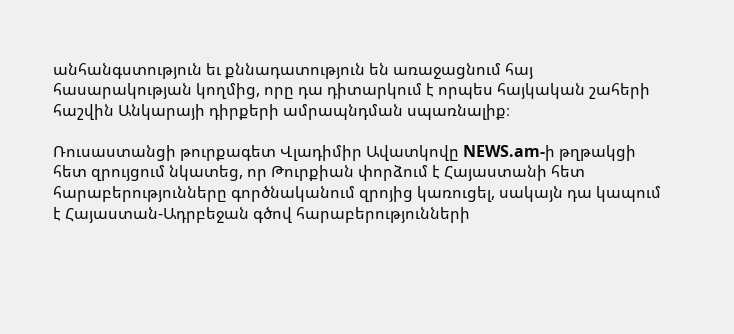անհանգստություն եւ քննադատություն են առաջացնում հայ հասարակության կողմից, որը դա դիտարկում է որպես հայկական շահերի հաշվին Անկարայի դիրքերի ամրապնդման սպառնալիք։

Ռուսաստանցի թուրքագետ Վլադիմիր Ավատկովը NEWS.am-ի թղթակցի հետ զրույցում նկատեց, որ Թուրքիան փորձում է Հայաստանի հետ հարաբերությունները գործնականում զրոյից կառուցել, սակայն դա կապում է Հայաստան-Ադրբեջան գծով հարաբերությունների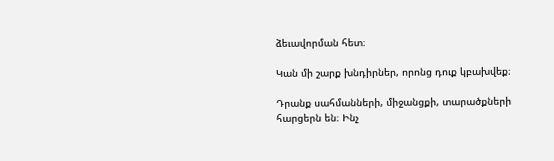ձեւավորման հետ։

Կան մի շարք խնդիրներ, որոնց դուք կբախվեք։

Դրանք սահմանների, միջանցքի, տարածքների հարցերն են։ Ինչ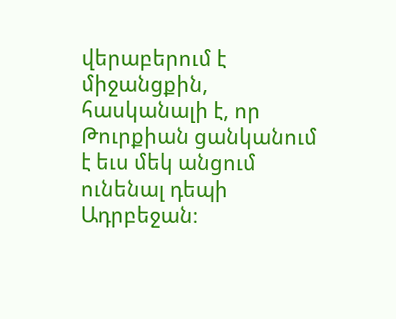վերաբերում է միջանցքին, հասկանալի է, որ Թուրքիան ցանկանում է եւս մեկ անցում ունենալ դեպի Ադրբեջան։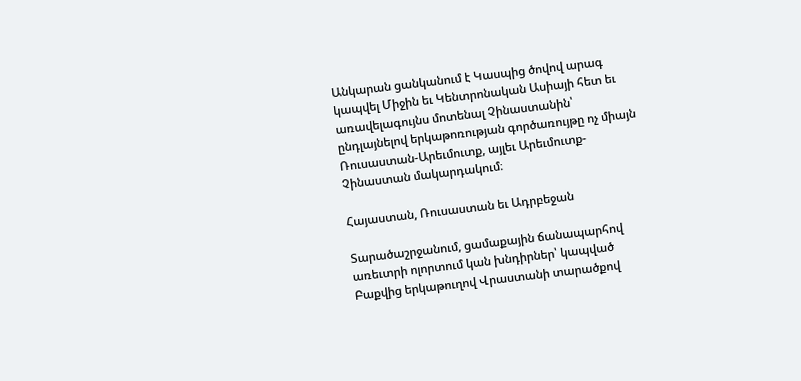Անկարան ցանկանում է Կասպից ծովով արագ կապվել Միջին եւ Կենտրոնական Ասիայի հետ եւ առավելագույնս մոտենալ Չինաստանին՝ ընդլայնելով երկաթոռության գործառույթը ոչ միայն Ռուսաստան-Արեւմուտք, այլեւ Արեւմուտք-Չինաստան մակարդակում։

Հայաստան, Ռուսաստան եւ Ադրբեջան

Տարածաշրջանում, ցամաքային ճանապարհով առեւտրի ոլորտում կան խնդիրներ՝ կապված Բաքվից երկաթուղով Վրաստանի տարածքով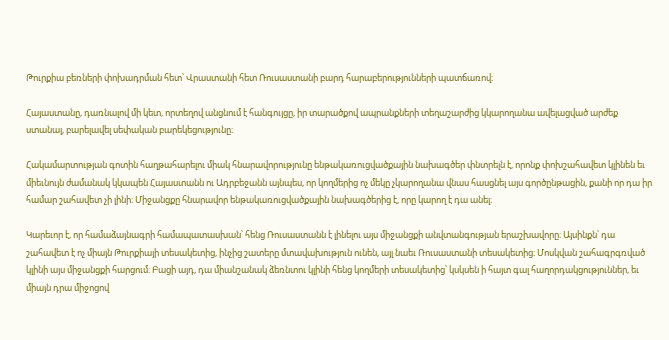Թուրքիա բեռների փոխադրման հետ՝ Վրաստանի հետ Ռուսաստանի բարդ հարաբերությունների պատճառով։

Հայաստանը, դառնալով մի կետ, որտեղով անցնում է հանգույցը, իր տարածքով ապրանքների տեղաշարժից կկարողանա ավելացված արժեք ստանալ, բարելավել սեփական բարեկեցությունը։

Հակամարտության գոտին հաղթահարելու միակ հնարավորությունը ենթակառուցվածքային նախագծեր փնտրելն է, որոնք փոխշահավետ կլինեն եւ միեւնույն ժամանակ կկապեն Հայաստանն ու Ադրբեջանն այնպես, որ կողմերից ոչ մեկը չկարողանա վնաս հասցնել այս գործընթացին, քանի որ դա իր համար շահավետ չի լինի։ Միջանցքը հնարավոր ենթակառուցվածքային նախագծերից է, որը կարող է դա անել։

Կարեւոր է, որ համաձայնագրի համապատասխան՝ հենց Ռուսաստանն է լինելու այս միջանցքի անվտանգության երաշխավորը։ Այսինքն՝ դա շահավետ է ոչ միայն Թուրքիայի տեսակետից, ինչից շատերը մտավախություն ունեն, այլ նաեւ Ռուսաստանի տեսակետից։ Մոսկվան շահագրգռված կլինի այս միջանցքի հարցում։ Բացի այդ, դա միանշանակ ձեռնտու կլինի հենց կողմերի տեսակետից՝ կսկսեն ի հայտ գալ հաղորդակցություններ, եւ միայն դրա միջոցով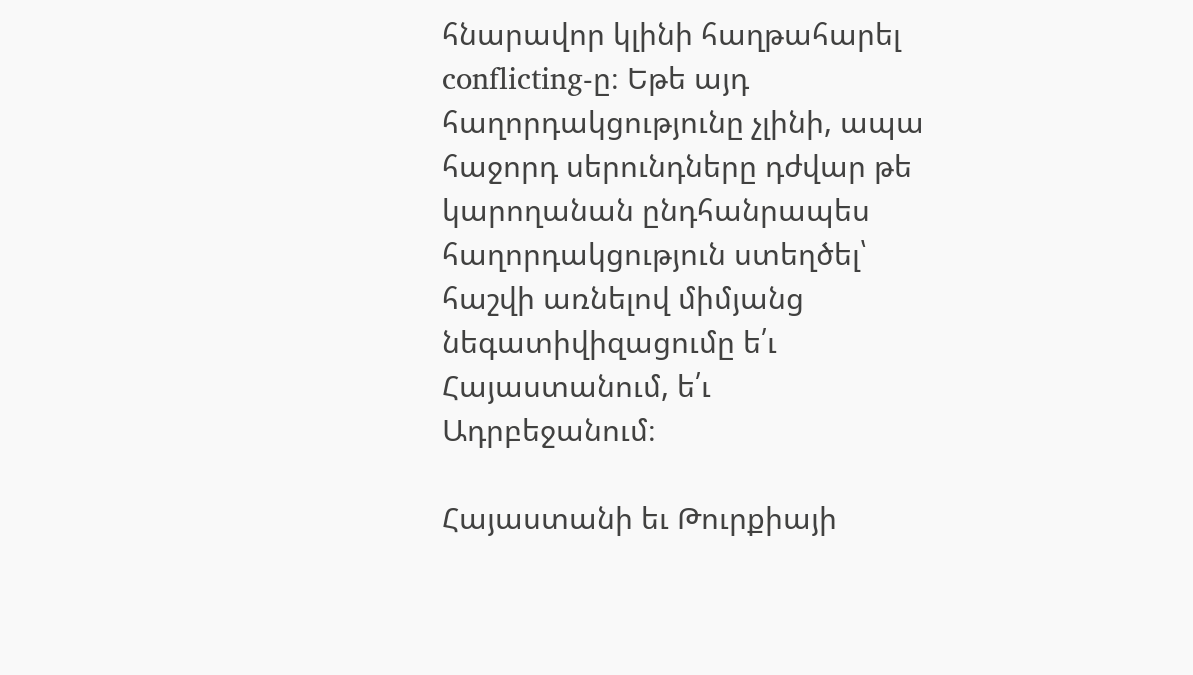հնարավոր կլինի հաղթահարել conflicting-ը։ Եթե այդ հաղորդակցությունը չլինի, ապա հաջորդ սերունդները դժվար թե կարողանան ընդհանրապես հաղորդակցություն ստեղծել՝ հաշվի առնելով միմյանց նեգատիվիզացումը ե՛ւ Հայաստանում, ե՛ւ Ադրբեջանում։

Հայաստանի եւ Թուրքիայի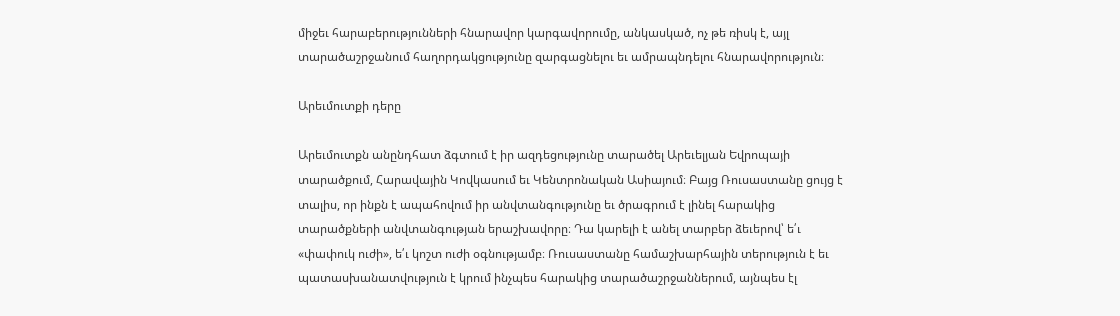միջեւ հարաբերությունների հնարավոր կարգավորումը, անկասկած, ոչ թե ռիսկ է, այլ տարածաշրջանում հաղորդակցությունը զարգացնելու եւ ամրապնդելու հնարավորություն։

Արեւմուտքի դերը

Արեւմուտքն անընդհատ ձգտում է իր ազդեցությունը տարածել Արեւելյան Եվրոպայի տարածքում, Հարավային Կովկասում եւ Կենտրոնական Ասիայում։ Բայց Ռուսաստանը ցույց է տալիս, որ ինքն է ապահովում իր անվտանգությունը եւ ծրագրում է լինել հարակից տարածքների անվտանգության երաշխավորը։ Դա կարելի է անել տարբեր ձեւերով՝ ե՛ւ «փափուկ ուժի», ե՛ւ կոշտ ուժի օգնությամբ։ Ռուսաստանը համաշխարհային տերություն է եւ պատասխանատվություն է կրում ինչպես հարակից տարածաշրջաններում, այնպես էլ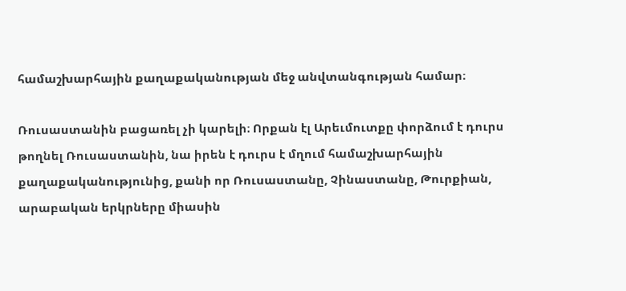համաշխարհային քաղաքականության մեջ անվտանգության համար։

Ռուսաստանին բացառել չի կարելի։ Որքան էլ Արեւմուտքը փորձում է դուրս թողնել Ռուսաստանին, նա իրեն է դուրս է մղում համաշխարհային քաղաքականությունից, քանի որ Ռուսաստանը, Չինաստանը, Թուրքիան, արաբական երկրները միասին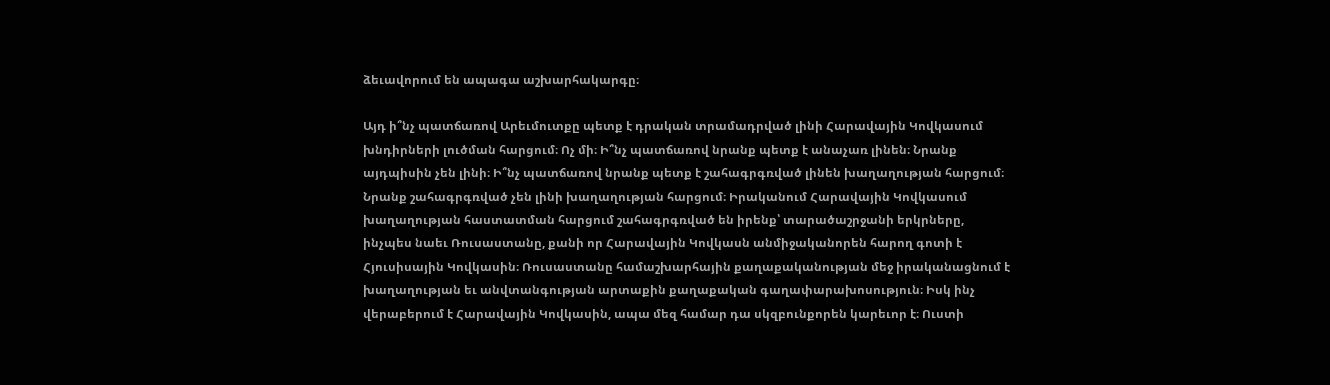ձեւավորում են ապագա աշխարհակարգը։

Այդ ի՞նչ պատճառով Արեւմուտքը պետք է դրական տրամադրված լինի Հարավային Կովկասում խնդիրների լուծման հարցում։ Ոչ մի։ Ի՞նչ պատճառով նրանք պետք է անաչառ լինեն։ Նրանք այդպիսին չեն լինի։ Ի՞նչ պատճառով նրանք պետք է շահագրգռված լինեն խաղաղության հարցում։ Նրանք շահագրգռված չեն լինի խաղաղության հարցում։ Իրականում Հարավային Կովկասում խաղաղության հաստատման հարցում շահագրգռված են իրենք՝ տարածաշրջանի երկրները, ինչպես նաեւ Ռուսաստանը, քանի որ Հարավային Կովկասն անմիջականորեն հարող գոտի է Հյուսիսային Կովկասին։ Ռուսաստանը համաշխարհային քաղաքականության մեջ իրականացնում է խաղաղության եւ անվտանգության արտաքին քաղաքական գաղափարախոսություն։ Իսկ ինչ վերաբերում է Հարավային Կովկասին, ապա մեզ համար դա սկզբունքորեն կարեւոր է։ Ուստի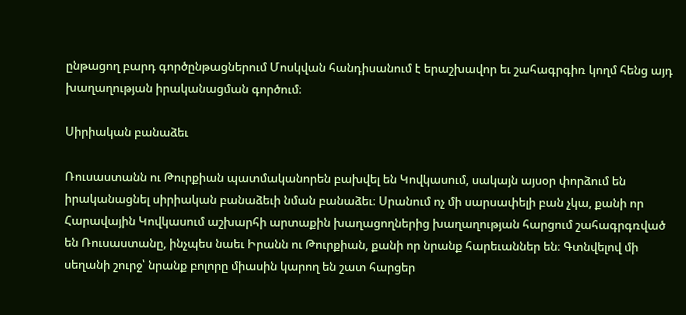ընթացող բարդ գործընթացներում Մոսկվան հանդիսանում է երաշխավոր եւ շահագրգիռ կողմ հենց այդ խաղաղության իրականացման գործում։

Սիրիական բանաձեւ

Ռուսաստանն ու Թուրքիան պատմականորեն բախվել են Կովկասում, սակայն այսօր փորձում են իրականացնել սիրիական բանաձեւի նման բանաձեւ։ Սրանում ոչ մի սարսափելի բան չկա, քանի որ Հարավային Կովկասում աշխարհի արտաքին խաղացողներից խաղաղության հարցում շահագրգռված են Ռուսաստանը, ինչպես նաեւ Իրանն ու Թուրքիան, քանի որ նրանք հարեւաններ են։ Գտնվելով մի սեղանի շուրջ՝ նրանք բոլորը միասին կարող են շատ հարցեր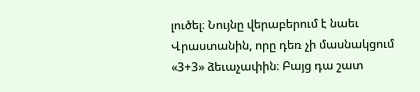լուծել։ Նույնը վերաբերում է նաեւ Վրաստանին, որը դեռ չի մասնակցում «3+3» ձեւաչափին։ Բայց դա շատ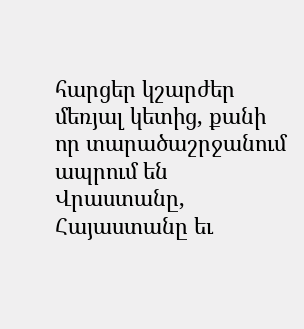հարցեր կշարժեր մեռյալ կետից, քանի որ տարածաշրջանում ապրում են Վրաստանը, Հայաստանը եւ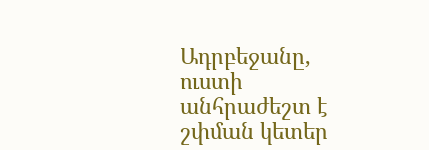Ադրբեջանը, ուստի անհրաժեշտ է շփման կետեր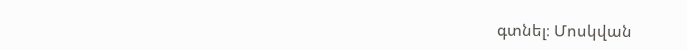գտնել։ Մոսկվան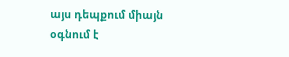այս դեպքում միայն օգնում է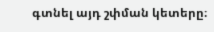գտնել այդ շփման կետերը։